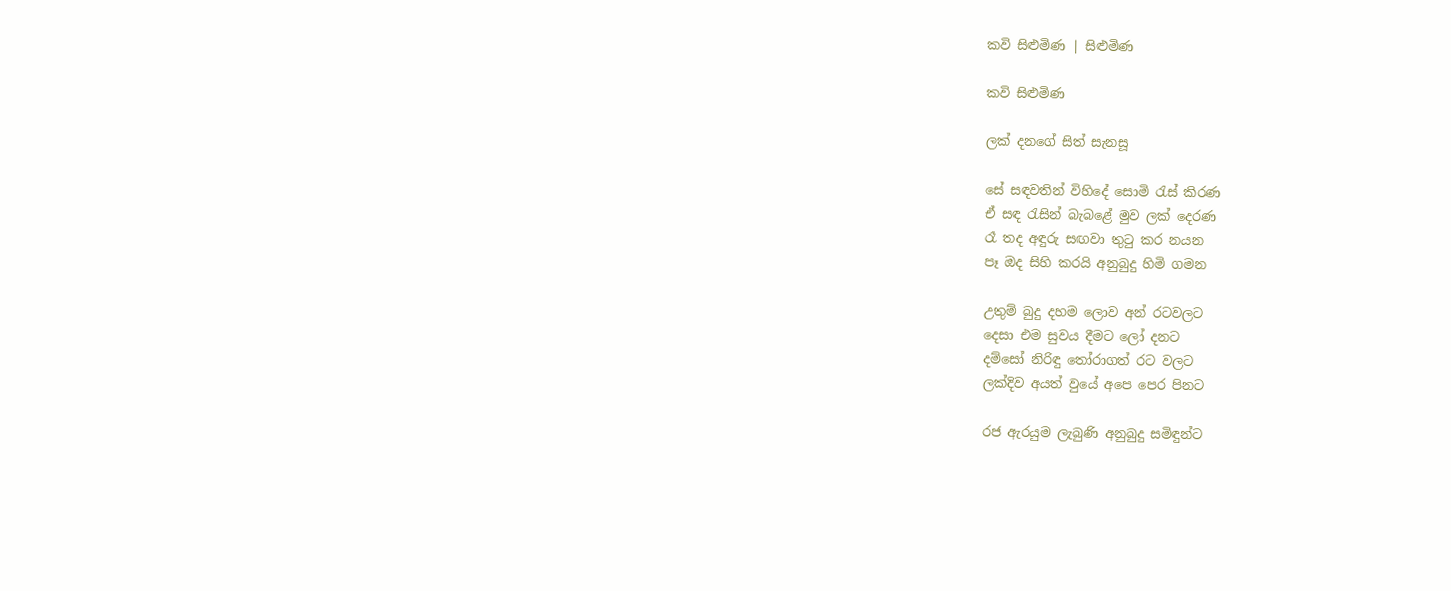කවි සිළුමිණ | සිළුමිණ

කවි සිළුමිණ

ලක් දනගේ සිත් සැනසූ

සේ සඳවතින් විහිදේ සොමි රැස් කිරණ
ඒ සඳ රැසින් බැබළේ මුව ලක් දෙරණ
රෑ තද අඳුරු සඟවා තුටු කර නයන
පෑ ඔද සිහි කරයි අනුබුදු හිමි ගමන

උතුම් බුදු දහම ලොව අන් රටවලට
දෙසා එම සුවය දීමට ලෝ දනට
දම්සෝ නිරිඳු තෝරාගත් රට වලට
ලක්දිව අයත් වුයේ අපෙ පෙර පිනට

රජ ඇරයුම ලැබුණි අනුබුදු සමිඳුන්ට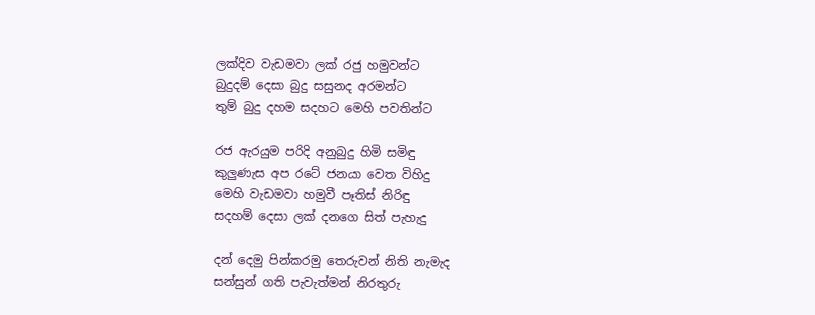ලක්දිව වැඩමවා ලක් රජු හමුවන්ට
බුදුදම් දෙසා බුදු සසුනද අරමන්ට
තුම් බුදු දහම සදහට මෙහි පවතින්ට

රජ ඇරයුම පරිදි අනුබුදු හිමි සමිඳු
කුලුණැස අප රටේ ජනයා වෙත විහිදු
මෙහි වැඩමවා හමුවී පෑතිස් නිරිඳු
සදහම් දෙසා ලක් දනගෙ සිත් පැහැදු

දන් දෙමු පින්කරමු තෙරුවන් නිති නැමැද
සන්සුන් ගති පැවැත්මන් නිරතුරු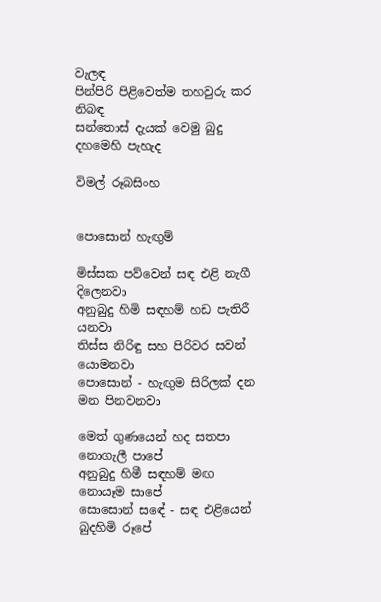වැලඳ
පින්පිරි පිළිවෙත්ම තහවුරු කර නිබඳ
සන්තොස් දැයක් වෙමු බුදු දහමෙහි පැහැද

විමල් රූබසිංහ


පොසොන් හැඟුම්

මිස්සක පව්වෙන් සඳ එළි නැගී දිලෙනවා
අනුබුදු හිමි සඳහම් හඩ පැතිරී යනවා
තිස්ස නිරිඳු සහ පිරිවර සවන් යොමනවා
පොසොන් - හැඟුම සිරිලක් දන මන පිනවනවා

මෙත් ගුණයෙන් හද සතපා නොගැලී පාපේ
අනුබුදු හිමී සඳහම් මඟ නොයෑම සාපේ
සොසොන් සඳේ - සඳ එළියෙන් බුදහිමි රූපේ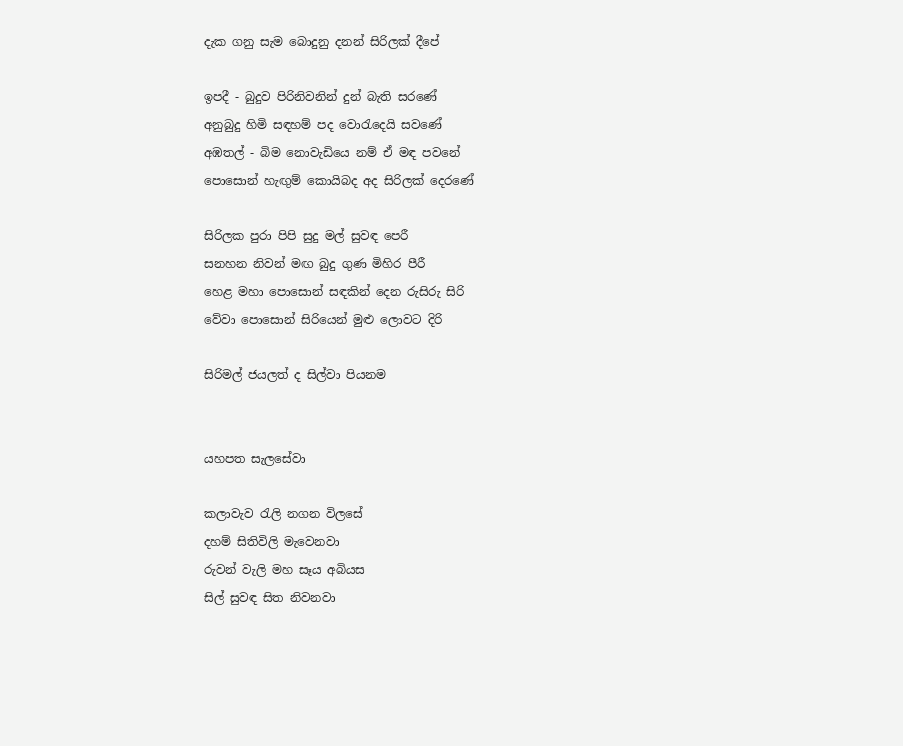දැක ගනු සැම බොදුනු දනන් සිරිලක් දීපේ

ඉපදී - බුදුව පිරිනිවනින් දුන් බැති සරණේ
අනුබුදු හිමි සඳහම් පද වොරැදෙයි සවණේ
අඹතල් - බිම නොවැඩියෙ නම් ඒ මඳ පවනේ
පොසොන් හැඟුම් කොයිබද අද සිරිලක් දෙරණේ

සිරිලක පුරා පිපි සුදු මල් සුවඳ පෙරී
සනහන නිවන් මඟ බුදු ගුණ මිහිර පීරී
හෙළ මහා පොසොන් සඳකින් දෙන රුසිරු සිරි
වේවා පොසොන් සිරියෙන් මුළු ලොවට දිරි

සිරිමල් ජයලත් ද සිල්වා පියනම


යහපත සැලසේවා

කලාවැව රැලි නගන විලසේ
දහම් සිතිවිලි මැවෙනවා
රුවන් වැලි මහ සෑය අබියස
සිල් සුවඳ සිත නිවනවා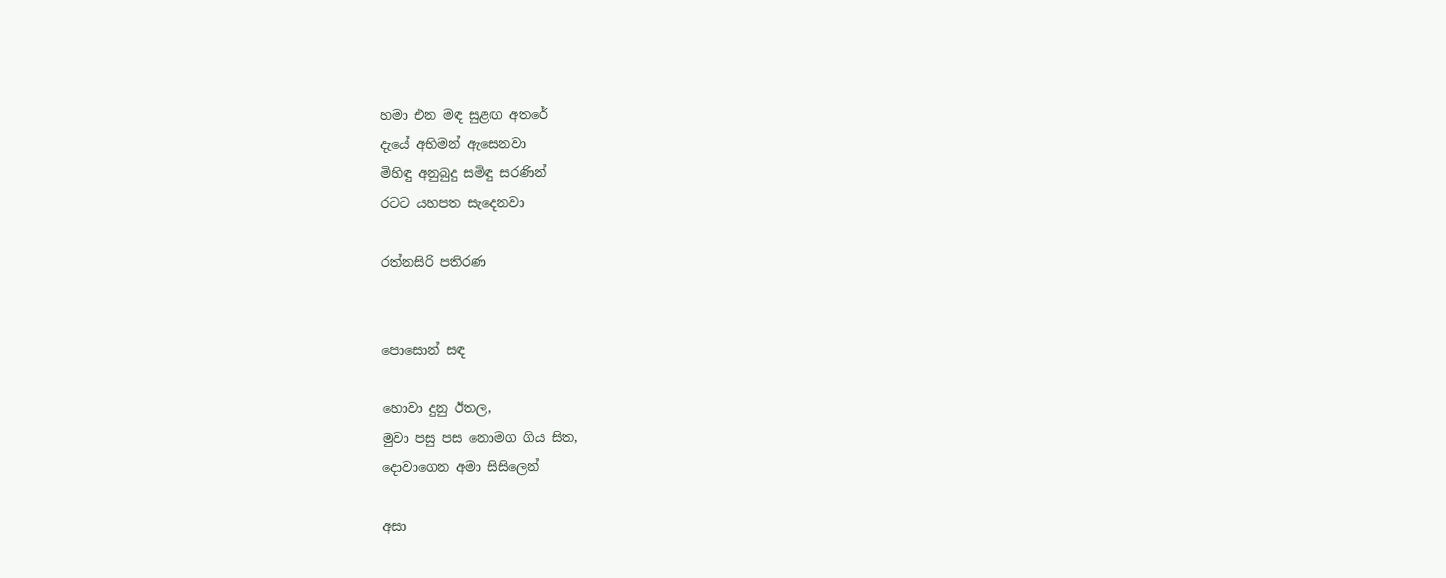හමා එන මඳ සුළඟ අතරේ
දැයේ අභිමන් ඇසෙනවා
මිහිඳු අනුබුදු සමිඳු සරණින්
රටට යහපත සැදෙනවා

රත්නසිරි පතිරණ


පොසොන් සඳ

හොවා දුනු ඊතල,
මුවා පසු පස නොමග ගිය සිත,
දොවාගෙන අමා සිසිලෙන්

අසා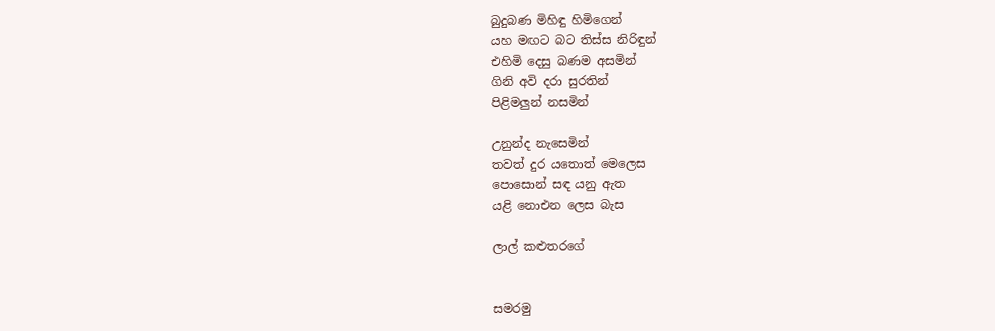බුදුබණ මිහිඳු හිමිගෙන්
යහ මඟට බට තිස්ස නිරිඳුන්
එහිමි දෙසු බණම අසමින්
ගිනි අවි දරා සුරතින්
පිළිමලුන් නසමින්

උනුන්ද නැසෙමින්
තවත් දුර යතොත් මෙලෙස
පොසොන් සඳ යනු ඇත
යළි නොඑන ලෙස බැස

ලාල් කළුතරගේ


සමරමු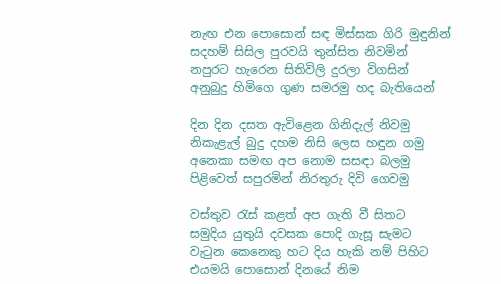නැඟ එන පොසොන් සඳ මිස්සක ගිරි මුඳුනින්
සදහම් සිසිල පුරවයි තුන්සිත නිවමින්
නපුරට හැරෙන සිතිවිලි දුරලා විගසින්
අනුබුදු හිමිගෙ ගුණ සමරමු හද බැතියෙන්

දින දින දසත ඇවිළෙන ගිනිදැල් නිවමු
නිකැළැල් බුදු දහම නිසි ලෙස හඳුන ගමු
අනෙකා සමඟ අප නොම සසඳා බලමු
පිළිවෙත් සපුරමින් නිරතුරු දිවි ගෙවමු

වස්තුව රැස් කළත් අප ගැති වී සිතට
සමුදිය යුතුයි දවසක පොදි ගැසූ සැමට
වැටුන කෙනෙකු හට දිය හැකි නම් පිහිට
එයමයි පොසොන් දිනයේ නිම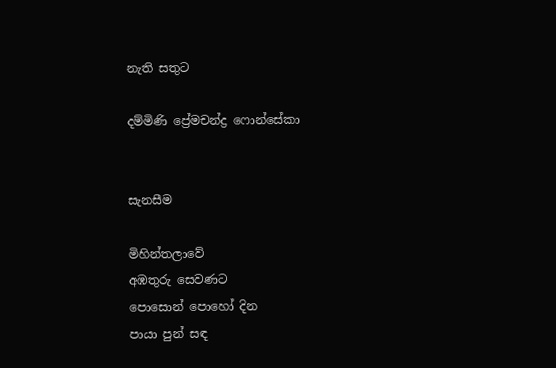නැති සතුට

දම්මිණි ප්‍රේමචන්ද්‍ර ෆොන්සේකා


සැනසීම

මිහින්තලාවේ
අඹතුරු සෙවණට
පොසොන් පොහෝ දින
පායා පුන් සඳ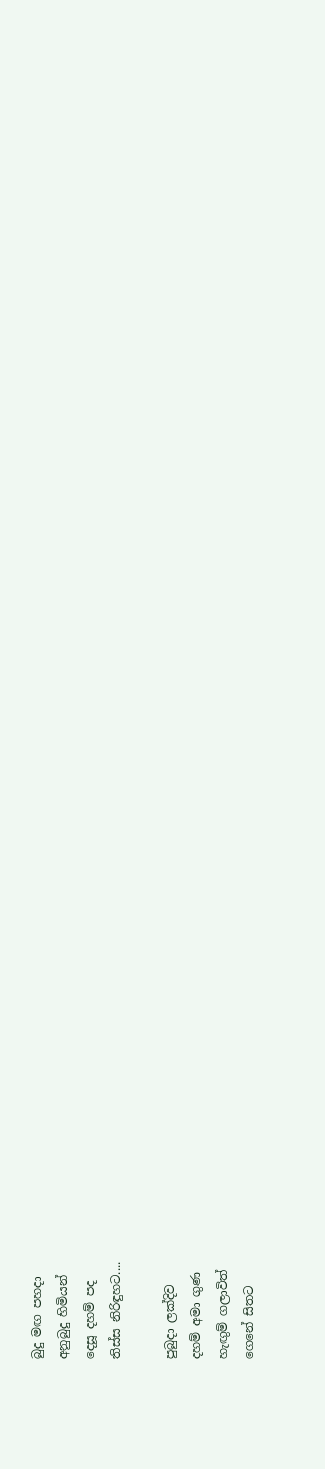බුදු මඟ පහදා
අනුබුදු හිමියන්
දෙසූ දහම් පද
තිස්ස නිරිඳුහට....

පුබුදා ලක්දිව
දහම් අමා ගුණ
හැඟුම් ගලාවිත්
ගෙනේ සිතට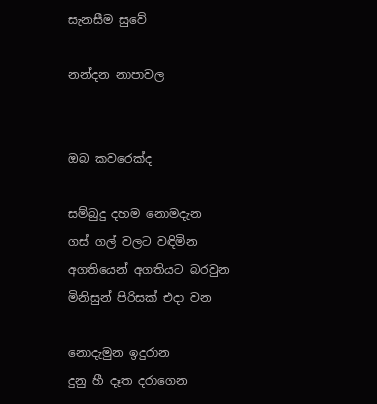සැනසීම සුවේ

නන්දන නාපාවල


ඔබ කවරෙක්ද

සම්බුදු දහම නොමදැන
ගස් ගල් වලට වඳිමින
අගතියෙන් අගතියට බරවුන
මිනිසුන් පිරිසක් එදා වන

නොදැමුන ඉදුරාන
දුනු හී දෑත දරාගෙන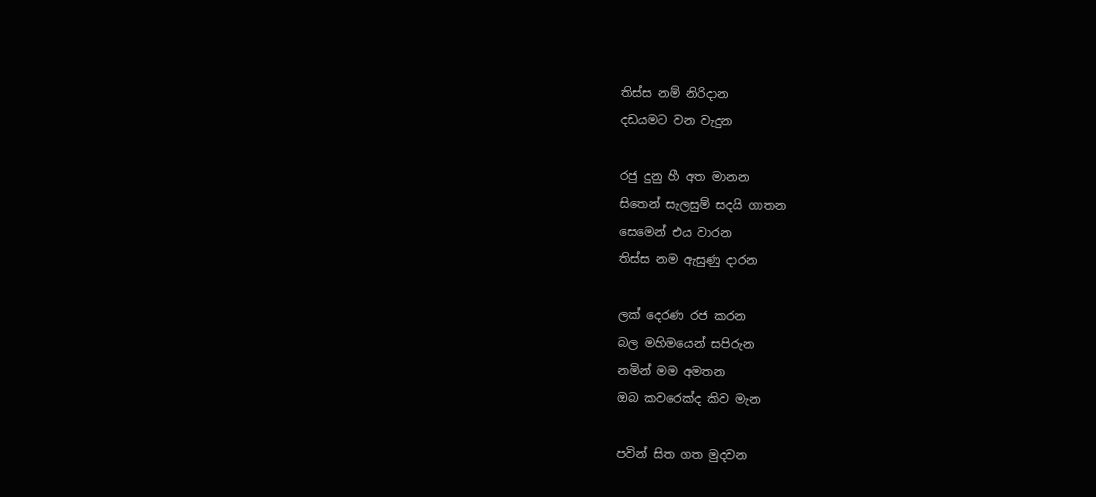තිස්ස නම් නිරිදාන
දඩයමට වන වැදුන

රජු දුනු හී අත මානන
සිතෙන් සැලසුම් සදයි ගාතන
සෙමෙන් එය වාරන
තිස්ස නම ඇසුණු දාරන

ලක් දෙරණ රජ කරන
බල මහිමයෙන් සපිරුන
නමින් මම අමතන
ඔබ කවරෙක්ද කිව මැන

පවින් සිත ගත මුදවන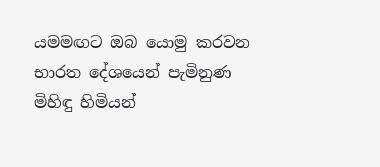යමමඟට ඔබ යොමු කරවන
භාරත දේශයෙන් පැමිනුණ
මිහිඳු හිමියන්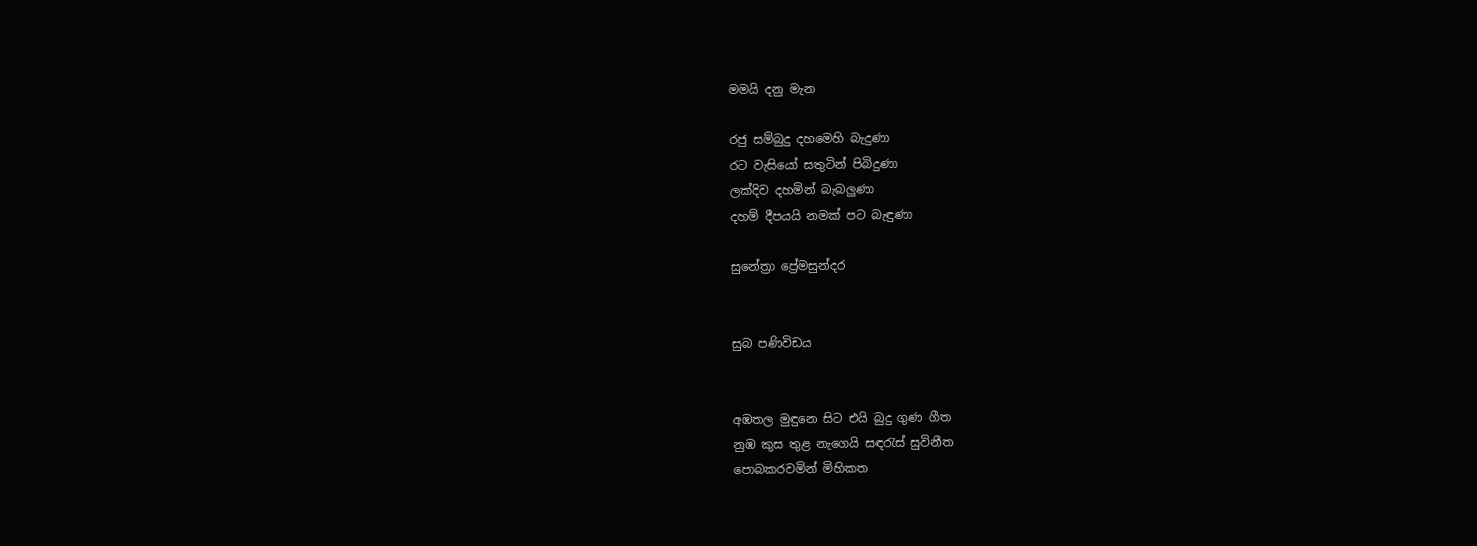මමයි දනු මැන

රජු සම්බුදු දහමෙහි බැදුණා
රට වැසියෝ සතුටින් පිබිදුණා
ලක්දිව දහමින් බැබලුණා
දහම් දීපයයි නමක් පට බැඳුණා

සුනේත්‍රා ප්‍රේමසුන්දර


සුබ පණිවිඩය


අඹතල මුඳුනෙ සිට එයි බුදු ගුණ ගීත
නුඹ කුස තුළ නැගෙයි සඳරැස් සුවිනීත
පොබකරවමින් මිහිකත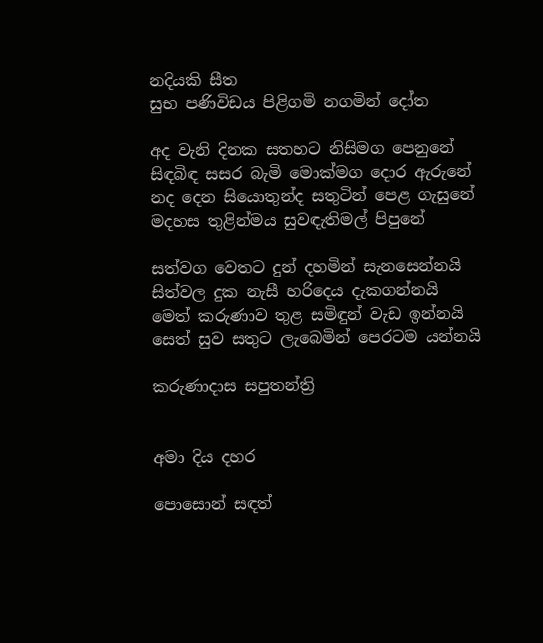නදියකි සීත
සුභ පණිවිඩය පිළිගමි නගමින් දෝත

අද වැනි දිනක සතහට නිසිමග පෙනුනේ
සිඳබිඳ සසර බැමි මොක්මග දොර ඇරුනේ
නද දෙන සියොතුන්ද සතුටින් පෙළ ගැසුනේ
මදහස තුළින්මය සුවඳැතිමල් පිපුනේ

සත්වග වෙතට දුන් දහමින් සැනසෙන්නයි
සිත්වල දුක නැසී හරිදෙය දැකගන්නයි
මෙත් කරුණාව තුළ සමිඳුන් වැඩ ඉන්නයි
සෙත් සුව සතුට ලැබෙමින් පෙරටම යන්නයි

කරුණාදාස සපුතන්ත්‍රි


අමා දිය දහර

පොසොන් සඳත්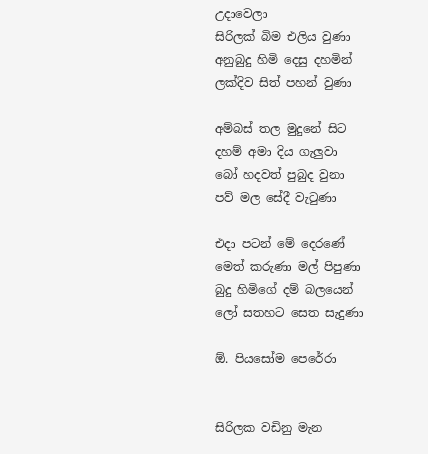උදාවෙලා
සිරිලක් බිම එලිය වුණා
අනුබුදු හිමි දෙසු දහමින්
ලක්දිව සිත් පහන් වුණා

අම්බස් තල මුදුනේ සිට
දහම් අමා දිය ගැලුවා
බෝ හදවත් පුබුද වුනා
පව් මල සේදී වැටුණා

එදා පටන් මේ දෙරණේ
මෙත් කරුණා මල් පිපුණා
බුදු හිමිගේ දම් බලයෙන්
ලෝ සතහට සෙත සැදුණා

ඕ. පියසෝම පෙරේරා


සිරිලක වඩිනු මැන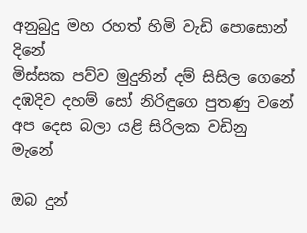අනුබුදු මහ රහත් හිමි වැඩි පොසොන් දිනේ
මිස්සක පව්ව මුදුනින් දම් සිසිල ගෙනේ
දඹදිව දහම් සෝ නිරිඳුගෙ පුතණු වනේ
අප දෙස බලා යළි සිරිලක වඩිනු මැනේ

ඔබ දුන්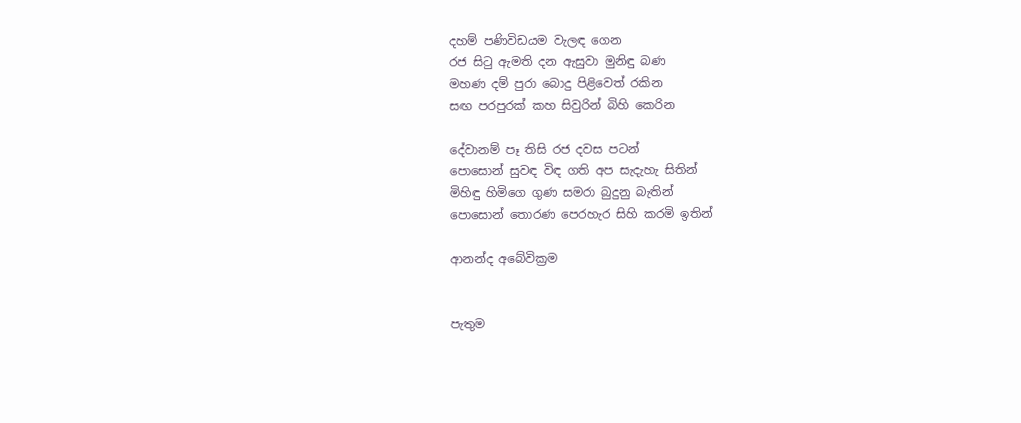දහම් පණිවිඩයම වැලඳ ගෙන
රජ සිටු ඇමති දන ඇසුවා මුනිඳු බණ
මහණ දම් පුරා බොදු පිළිවෙත් රකින
සඟ පරපුරක් කහ සිවුරින් බිහි කෙරින

දේවානම් පෑ තිසි රජ දවස පටන්
පොසොන් සුවඳ විඳ ගති අප සැදැහැ සිතින්
මිහිඳු හිමිගෙ ගුණ සමරා බුදුනු බැතින්
පොසොන් තොරණ පෙරහැර සිහි කරමි ඉතින්

ආනන්ද අබේවික්‍රම


පැතුම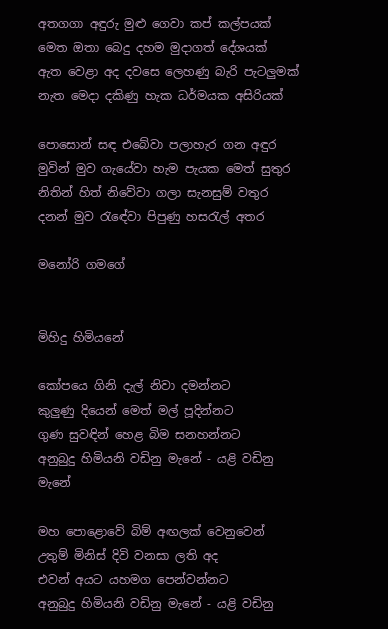අතගගා අඳුරු මුළු ගෙවා කප් කල්පයක්
මෙත ඔතා බෙදු දහම මුදාගත් දේශයක්
ඇත වෙළා අද දවසෙ ලෙහණු බැරි පැටලුමක්
නැත මෙදා දකිණු හැක ධර්මයක අසිරියක්

පොසොන් සඳ එබේවා පලාහැර ගන අඳුර
මුවින් මුව ගැයේවා හැම පැයක මෙත් සුතුර
නිතින් හිත් නිවේවා ගලා සැනසුම් වතුර
දනන් මුව රැඳේවා පිපුණු හසරැල් අතර

මනෝරි ගමගේ


මිහිදු හිමියනේ

කෝපයෙ ගිනි දැල් නිවා දමන්නට
කුලුණු දියෙන් මෙත් මල් පූදින්නට
ගුණ සුවඳින් හෙළ බිම සනහන්නට
අනුබුදු හිමියනි වඩිනු මැනේ - යළි වඩිනු මැනේ

මහ පොළොවේ බිම් අඟලක් වෙනුවෙන්
උතුම් මිනිස් දිවි වනසා ලති අද
එවන් අයට යහමග පෙන්වන්නට
අනුබුදු හිමියනි වඩිනු මැනේ - යළි වඩිනු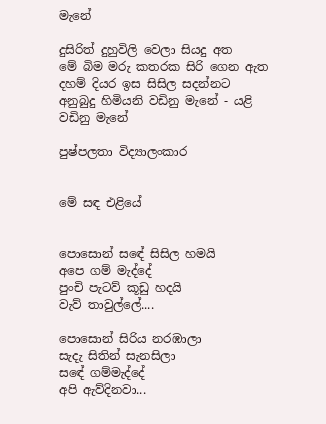මැනේ

දුසිරිත් දුහුවිලි වෙලා සියදු අත
මේ බිම මරු කතරක සිරි ගෙන ඇත
දහම් දියර ඉස සිසිල සදන්නට
අනුබුදු හිමියනි වඩිනු මැනේ - යළි වඩිනු මැනේ

පුෂ්පලතා විද්‍යාලංකාර


මේ සඳ එළියේ


පොසොන් සඳේ සිසිල හමයි
අපෙ ගම් මැද්දේ
පුංචි පැටව් කූඩු හදයි
වැව් තාවුල්ලේ....

පොසොන් සිරිය නරඹාලා
සැදැ සිතින් සැනසිලා
සඳේ ගම්මැද්දේ
අපි ඇව්දිනවා...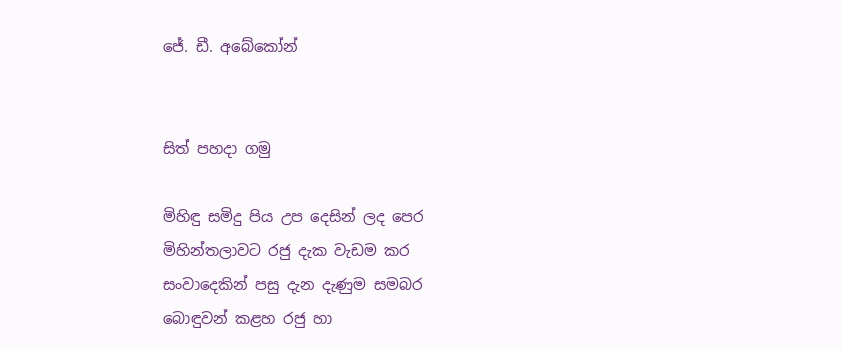ජේ. ඩී. අබේකෝන්


සිත් පහදා ගමු

මිහිඳු සමිදු පිය උප දෙසින් ලද පෙර
මිහින්තලාවට රජු දැක වැඩම කර
සංවාදෙකින් පසු දැන දැණුම සමබර
බොඳුවන් කළහ රජු හා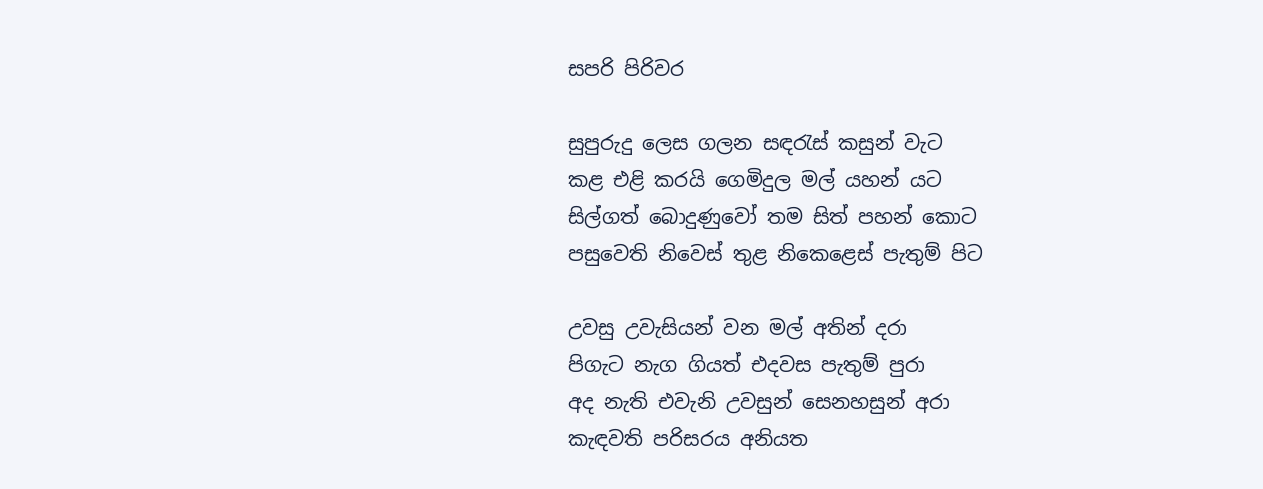සපරි පිරිවර

සුපුරුදු ලෙස ගලන සඳරැස් කසුන් වැට
කළ එළි කරයි ගෙමිදුල මල් යහන් යට
සිල්ගත් බොදුණුවෝ තම සිත් පහන් කොට
පසුවෙති නිවෙස් තුළ නිකෙළෙස් පැතුම් පිට

උවසු උවැසියන් වන මල් අතින් දරා
පිගැට නැග ගියත් එදවස පැතුම් පුරා
අද නැති එවැනි උවසුන් සෙනහසුන් අරා
කැඳවති පරිසරය අනියත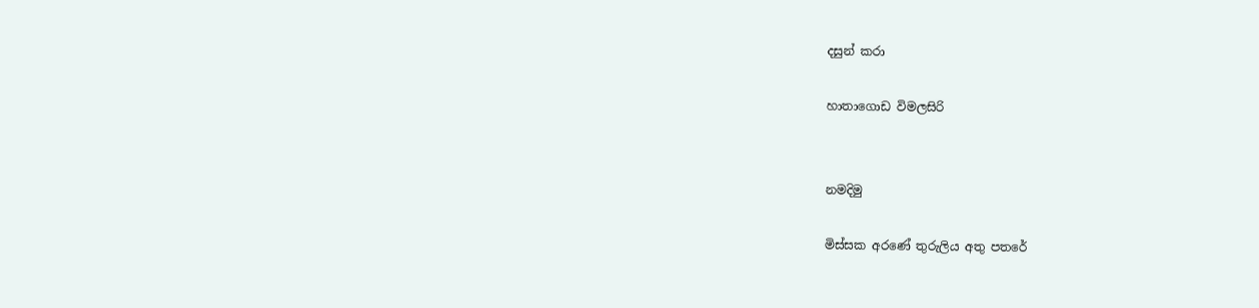දසුන් කරා

හාතාගොඩ විමලසිරි


නමදිමු

මිස්සක අරණේ තුරුලිය අතු පතරේ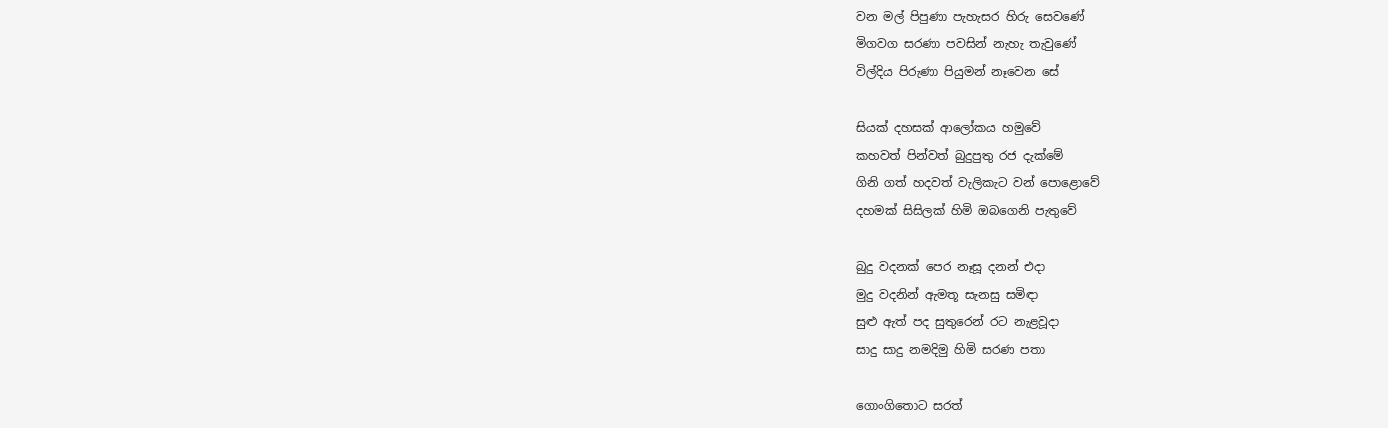වන මල් පිපුණා පැහැසර හිරු සෙවණේ
මිගවග සරණා පවසින් නැහැ තැවුණේ
විල්දිය පිරුණා පියුමන් නෑවෙන සේ

සියක් දහසක් ආලෝකය හමුවේ
කහවත් පින්වත් බුදුපුතු රජ දැක්මේ
ගිනි ගත් හදවත් වැලිකැට වන් පොළොවේ
දහමක් සිසිලක් හිමි ඔබගෙනි පැතුවේ

බුදු වදනක් පෙර නෑසූ දනන් එදා
මුදු වදනින් ඇමතූ සැනසු සමිඳා
සුළු ඇත් පද සුතුරෙන් රට නැළවූදා
සාදු සාදු නමදිමු හිමි සරණ පතා

ගොංගිතොට සරත්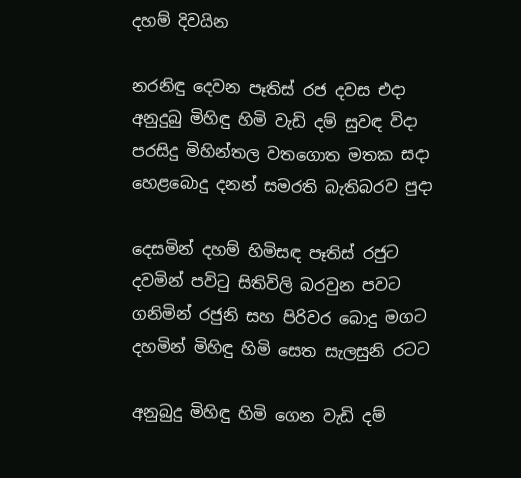දහම් දිවයින

නරනිඳු දෙවන පෑතිස් රජ දවස එදා
අනුදුබු මිහිඳු හිමි වැඩි දම් සුවඳ විදා
පරසිදු මිහින්තල වතගොත මතක සදා
හෙළබොදු දනන් සමරති බැතිබරව පුදා

දෙසමින් දහම් හිමිසඳ පෑතිස් රජුට
දවමින් පවිටු සිතිවිලි බරවුන පවට
ගනිමින් රජුනි සහ පිරිවර බොදු මගට
දහමින් මිහිඳු හිමි සෙත සැලසුනි රටට

අනුබුදු මිහිඳු හිමි ගෙන වැඩි දම්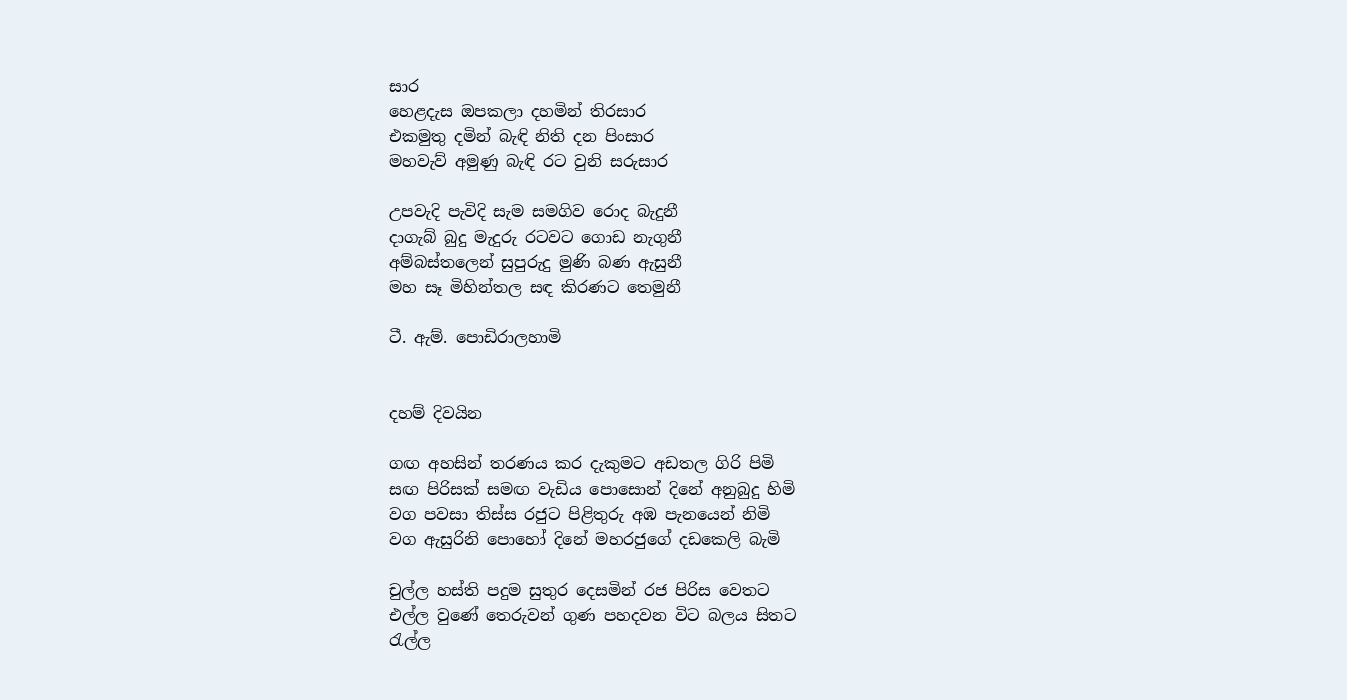සාර
හෙළදැස ඔපකලා දහමින් තිරසාර
එකමුතු දමින් බැඳි නිති දන පිංසාර
මහවැව් අමුණු බැඳි රට වුනි සරුසාර

උපවැදි පැවිදි සැම සමගිව රොද බැදුනී
දාගැබ් බුදු මැදුරු රටවට ගොඩ නැගුනී
අම්බස්තලෙන් සුපුරුදු මුණි බණ ඇසුනී
මහ සෑ මිහින්තල සඳ කිරණට තෙමුනී

ටී. ඇම්. පොඩිරාලහාමි


දහම් දිවයින

ගඟ අහසින් තරණය කර දැකුමට අඩතල ගිරි පිමි
සඟ පිරිසක් සමඟ වැඩිය පොසොන් දිනේ අනුබුදු හිමි
වග පවසා තිස්ස රජුට පිළිතුරු අඹ පැනයෙන් නිමි
වග ඇසුරිනි පොහෝ දිනේ මහරජුගේ දඩකෙලි බැමි

චුල්ල හස්ති පදුම සුතුර දෙසමින් රජ පිරිස වෙතට
එල්ල වුණේ තෙරුවන් ගුණ පහදවන විට බලය සිතට
රැල්ල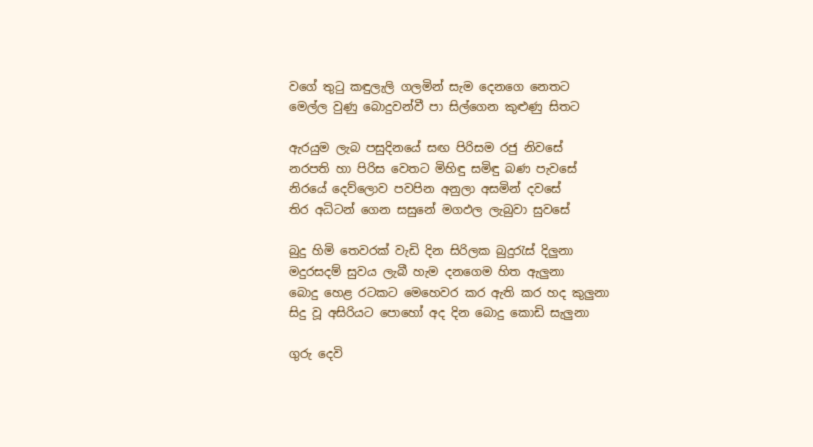වගේ තුටු කඳුලැලි ගලමින් සැම දෙනගෙ නෙතට
මෙල්ල වුණු බොදුවන්වී පා සිල්ගෙන කුළුණු සිතට

ඇරයුම ලැබ පසුදිනයේ සඟ පිරිසම රජු නිවසේ
නරපති හා පිරිස වෙතට මිහිඳු සමිඳු බණ පැවසේ
නිරයේ දෙව්ලොව පවපින අනුලා අසමින් දවසේ
තිර අධිටන් ගෙන සසුනේ මගඵල ලැබුවා සුවසේ

බුදු හිමි තෙවරක් වැඩි දින සිරිලක බුදුරැස් දිලුනා
මදුරසදම් සුවය ලැබී හැම දනගෙම හිත ඇලුනා
බොදු හෙළ රටකට මෙහෙවර කර ඇති කර හද කුලුනා
සිදු වූ අසිරියට පොහෝ අද දින බොදු කොඩි සැලුනා

ගුරු දෙවි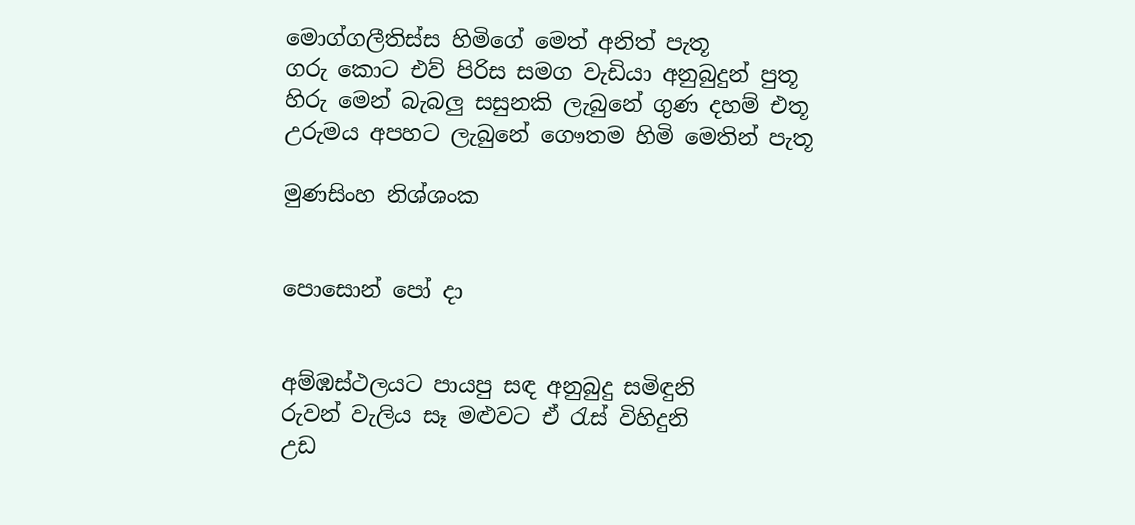මොග්ගලීතිස්ස හිමිගේ මෙත් අනිත් පැතූ
ගරු කොට එව් පිරිස සමග වැඩියා අනුබුදුන් පුතූ
හිරු මෙන් බැබලු සසුනකි ලැබුනේ ගුණ දහම් එතූ
උරුමය අපහට ලැබුනේ ගෞතම හිමි මෙතින් පැතූ

මුණසිංහ නිශ්ශංක


පොසොන් පෝ දා


අම්ඹස්ථලයට පායපු සඳ අනුබුදු සමිඳුනි
රුවන් වැලිය සෑ මළුවට ඒ රැස් විහිදුනි
උඩ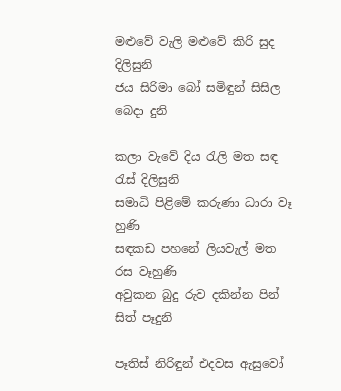මළුවේ වැලි මළුවේ කිරි සුද දිලිසුනි
ජය සිරිමා බෝ සමිඳුන් සිසිල බෙදා දුනි

කලා වැවේ දිය රැලි මත සඳ රැස් දිලිසුනි
සමාධි පිළිමේ කරුණා ධාරා වෑ හුණි
සඳකඩ පහනේ ලියවැල් මත රස වෑහුණි
අවුකන බුදු රුව දකින්න පින් සිත් පෑදුනි

පෑතිස් නිරිඳුන් එදවස ඇසුවෝ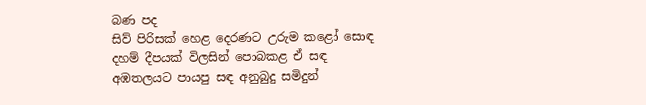බණ පද
සිව් පිරිසක් හෙළ දෙරණට උරුම කළෝ සොඳ
දහම් දීපයක් විලසින් පොබකළ ඒ සඳ
අඹතලයට පායපු සඳ අනුබුදු සමිදුන්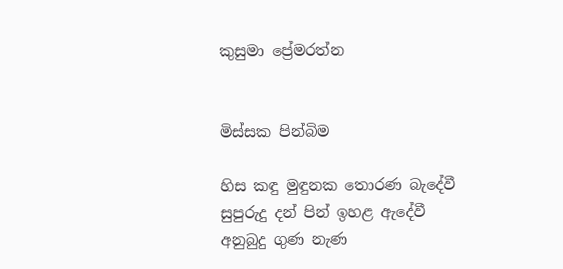කුසුමා ප්‍රේමරත්න


මිස්සක පින්බිම

හිස කඳු මුඳුනක තොරණ බැදේවී
සුපුරුදු දන් පින් ඉහළ ඇදේවී
අනුබුදු ගුණ නැණ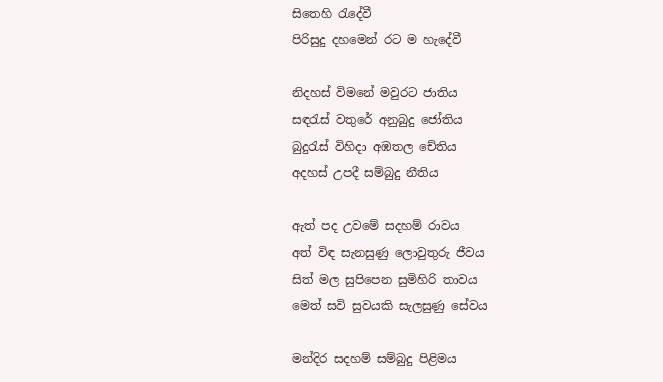සිතෙහි ‍රැදේවී
පිරිසුදු දහමෙන් රට ම හැදේවී

නිදහස් විමනේ මවුරට ජාතිය
සඳරැස් වතුරේ අනුබුදු ජෝතිය
බුදුරැස් විහිදා අඹතල චේතිය
අදහස් උපදී සම්බුදු නීතිය

ඇත් පද උවමේ සදහම් රාවය
අත් විඳ සැනසුණු ලොවුතුරු ජීවය
සිත් මල සුපිපෙන සුමිහිරි තාවය
මෙත් සවි සුවයකි සැලසුණු සේවය

මන්දිර සදහම් සම්බුදු පිළිමය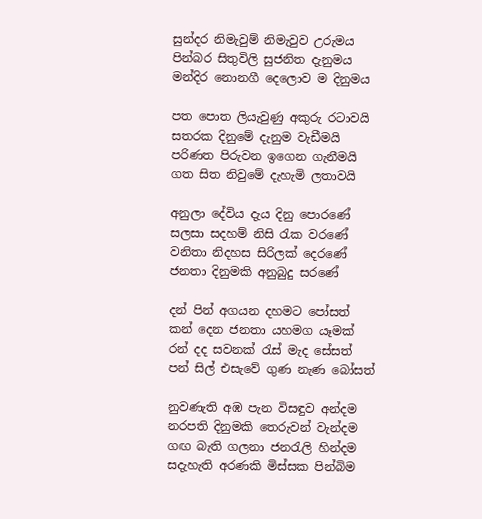සුන්දර නිමැවුම් නිමැවුව උරුමය
පින්බර සිතුවිලි සුජනිත දැනුමය
මන්දිර නොනගී දෙලොව ම දිනුමය

පත පොත ලියැවුණු අකුරු රටාවයි
සතරක දිනුමේ දැනුම වැඩීමයි
පරිණත පිරුවන ඉගෙන ගැනීමයි
ගත සිත නිවුමේ දැහැමි ලතාවයි

අනුලා දේවිය දැය දිනු පො‍රණේ
සලසා ‍සදහම් නිසි රැක වරණේ
වනිතා නිදහස සිරිලක් දෙරණේ
ජනතා දිනුමකි අනුබුදු සරණේ

දන් පින් අගයන දහමට පෝසත්
කන් දෙන ජනතා යහමග යෑමක්
රන් දද සවනක් රැස් මැද සේසත්
පන් සිල් එසැවේ ගුණ නැණ බෝසත්

නුවණැති අඹ පැන විසඳුව අන්දම
නරපති දිනුමකි තෙරුවන් වැන්දම‍
ගඟ බැති ගලනා ජනරැලි හින්දම
සදැහැති අරණකි මිස්සක පින්බිම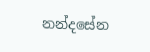නන්දසේන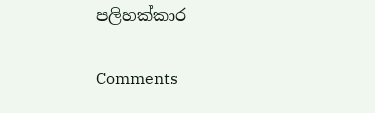පලිහක්කාර

Comments